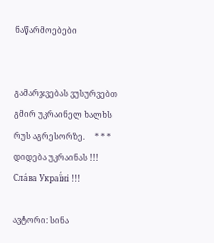ნაწარმოებები


გამარჯვებას ვუსურვებთ გმირ უკრაინელ ხალხს რუს აგრესორზე.     * * *     დიდება უკრაინას !!! Сла́ва Украї́ні !!!

ავტორი: სინა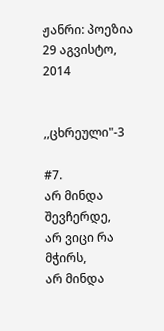ჟანრი: პოეზია
29 აგვისტო, 2014


,,ცხრეული"-3

#7.
არ მინდა შევჩერდე,
არ ვიცი რა მჭირს,
არ მინდა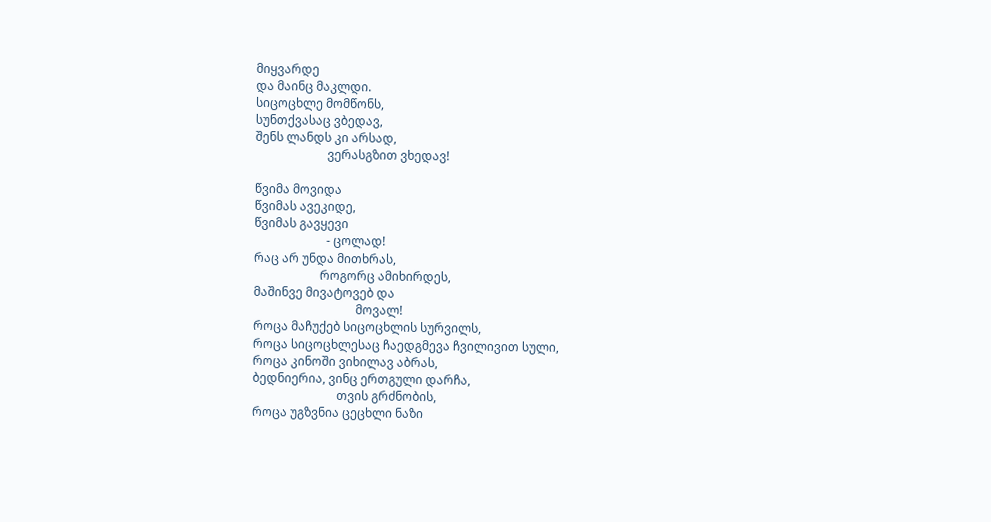მიყვარდე
და მაინც მაკლდი.
სიცოცხლე მომწონს,
სუნთქვასაც ვბედავ,
შენს ლანდს კი არსად,
                        ვერასგზით ვხედავ!

წვიმა მოვიდა
წვიმას ავეკიდე,
წვიმას გავყევი
                        - ცოლად!
რაც არ უნდა მითხრას,
                      როგორც ამიხირდეს,
მაშინვე მივატოვებ და
                                  მოვალ!
როცა მაჩუქებ სიცოცხლის სურვილს,
როცა სიცოცხლესაც ჩაედგმევა ჩვილივით სული,
როცა კინოში ვიხილავ აბრას,
ბედნიერია, ვინც ერთგული დარჩა,
                            თვის გრძნობის,
როცა უგზვნია ცეცხლი ნაზი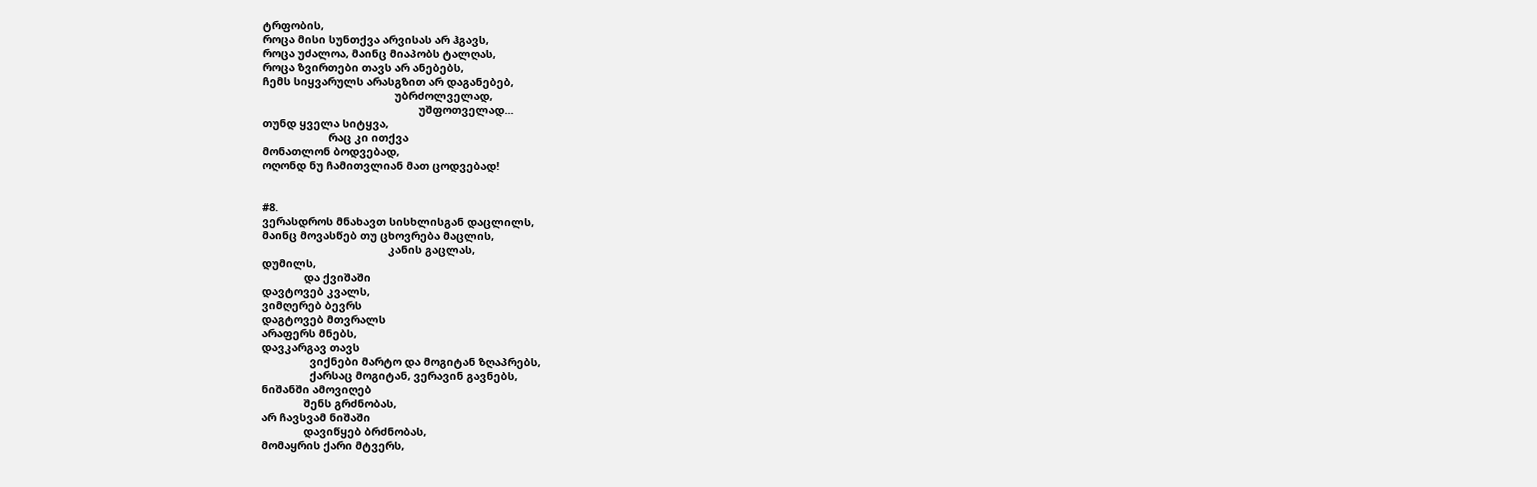ტრფობის,
როცა მისი სუნთქვა არვისას არ ჰგავს,
როცა უძალოა, მაინც მიაპობს ტალღას,
როცა ზვირთები თავს არ ანებებს,
ჩემს სიყვარულს არასგზით არ დაგანებებ,
                                            უბრძოლველად,
                                                    უშფოთველად...
თუნდ ყველა სიტყვა,
                      რაც კი ითქვა
მონათლონ ბოდვებად,
ოღონდ ნუ ჩამითვლიან მათ ცოდვებად!


#8.
ვერასდროს მნახავთ სისხლისგან დაცლილს,
მაინც მოვასწებ თუ ცხოვრება მაცლის,
                                          კანის გაცლას,
დუმილს,
              და ქვიშაში
დავტოვებ კვალს,
ვიმღერებ ბევრს
დაგტოვებ მთვრალს
არაფერს მნებს,
დავკარგავ თავს
                ვიქნები მარტო და მოგიტან ზღაპრებს,
                ქარსაც მოგიტან, ვერავინ გავნებს,
ნიშანში ამოვიღებ
              შენს გრძნობას,
არ ჩავსვამ ნიშაში
              დავიწყებ ბრძნობას,
მომაყრის ქარი მტვერს,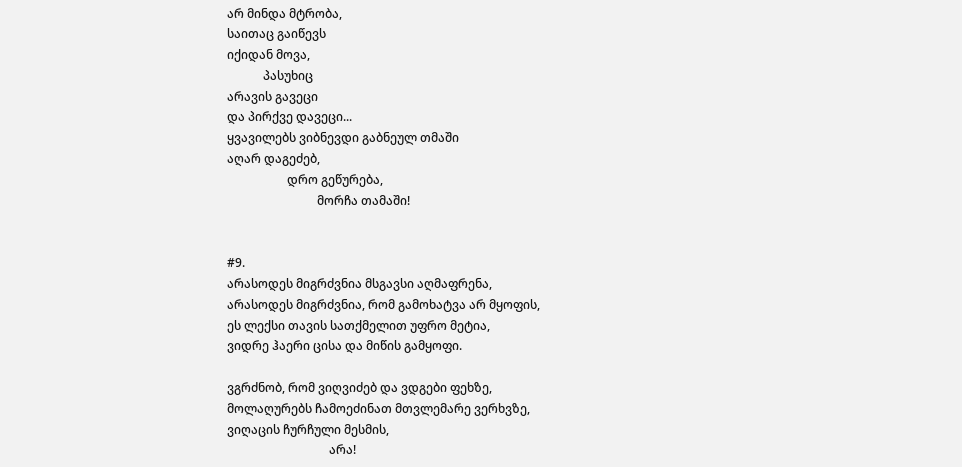არ მინდა მტრობა,
საითაც გაიწევს
იქიდან მოვა,
            პასუხიც
არავის გავეცი
და პირქვე დავეცი...
ყვავილებს ვიბნევდი გაბნეულ თმაში
აღარ დაგეძებ,
                    დრო გეწურება,
                              მორჩა თამაში!


#9.
არასოდეს მიგრძვნია მსგავსი აღმაფრენა,
არასოდეს მიგრძვნია, რომ გამოხატვა არ მყოფის,
ეს ლექსი თავის სათქმელით უფრო მეტია,
ვიდრე ჰაერი ცისა და მიწის გამყოფი.

ვგრძნობ, რომ ვიღვიძებ და ვდგები ფეხზე,
მოლაღურებს ჩამოეძინათ მთვლემარე ვერხვზე,
ვიღაცის ჩურჩული მესმის,
                                  არა!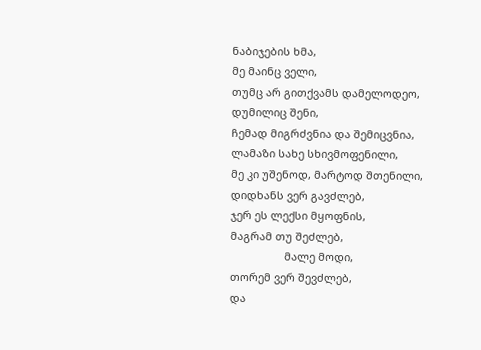ნაბიჯების ხმა,
მე მაინც ველი,
თუმც არ გითქვამს დამელოდეო,
დუმილიც შენი,
ჩემად მიგრძვნია და შემიცვნია,
ლამაზი სახე სხივმოფენილი,
მე კი უშენოდ, მარტოდ შთენილი,
დიდხანს ვერ გავძლებ,
ჯერ ეს ლექსი მყოფნის,
მაგრამ თუ შეძლებ,
                  მალე მოდი,
თორემ ვერ შევძლებ,
და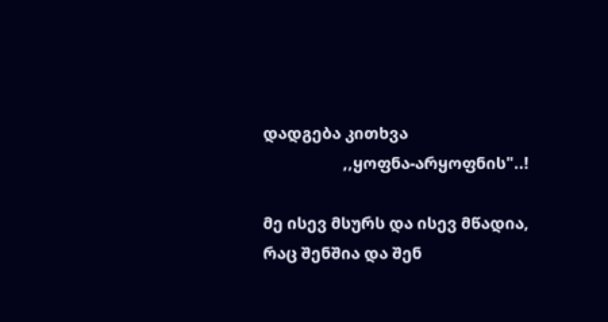დადგება კითხვა
                    ,,ყოფნა-არყოფნის"..!

მე ისევ მსურს და ისევ მწადია,
რაც შენშია და შენ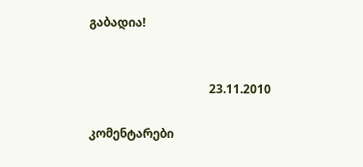გაბადია!


                                        23.11.2010

კომენტარები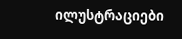ილუსტრაციები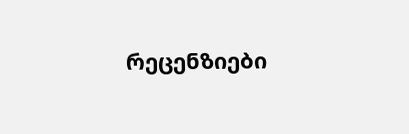რეცენზიები